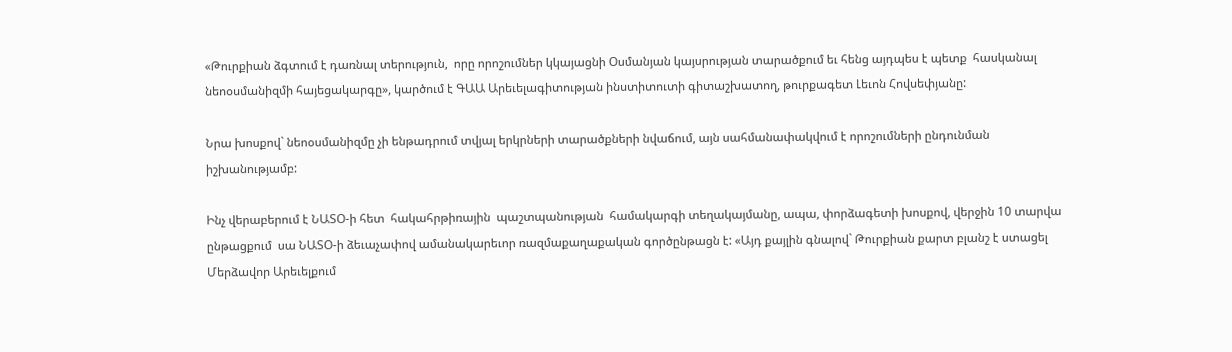«Թուրքիան ձգտում է դառնալ տերություն,  որը որոշումներ կկայացնի Օսմանյան կայսրության տարածքում եւ հենց այդպես է պետք  հասկանալ  նեոօսմանիզմի հայեցակարգը», կարծում է ԳԱԱ Արեւելագիտության ինստիտուտի գիտաշխատող, թուրքագետ Լեւոն Հովսեփյանը:

Նրա խոսքով` նեոօսմանիզմը չի ենթադրում տվյալ երկրների տարածքների նվաճում, այն սահմանափակվում է որոշումների ընդունման իշխանությամբ:

Ինչ վերաբերում է ՆԱՏՕ-ի հետ  հակահրթիռային  պաշտպանության  համակարգի տեղակայմանը, ապա, փորձագետի խոսքով, վերջին 10 տարվա ընթացքում  սա ՆԱՏՕ-ի ձեւաչափով ամանակարեւոր ռազմաքաղաքական գործընթացն է: «Այդ քայլին գնալով` Թուրքիան քարտ բլանշ է ստացել Մերձավոր Արեւելքում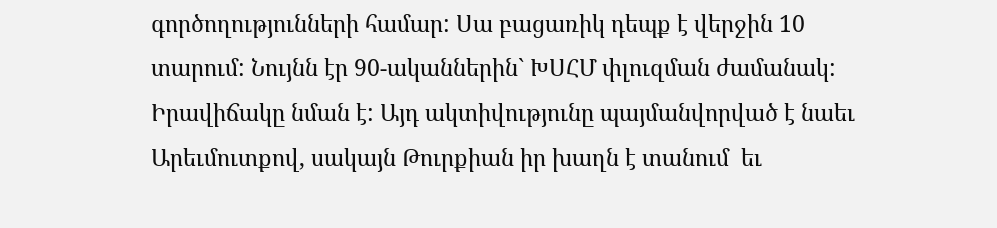գործողությունների համար: Սա բացառիկ դեպք է վերջին 10 տարում: Նույնն էր 90-ականներին` ԽՍՀՄ փլուզման ժամանակ: Իրավիճակը նման է: Այդ ակտիվությունը պայմանվորված է նաեւ Արեւմուտքով, սակայն Թուրքիան իր խաղն է տանում  եւ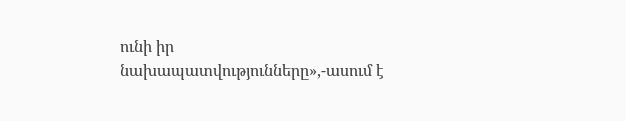ունի իր նախապատվությունները»,-ասում է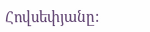Հովսեփյանը: